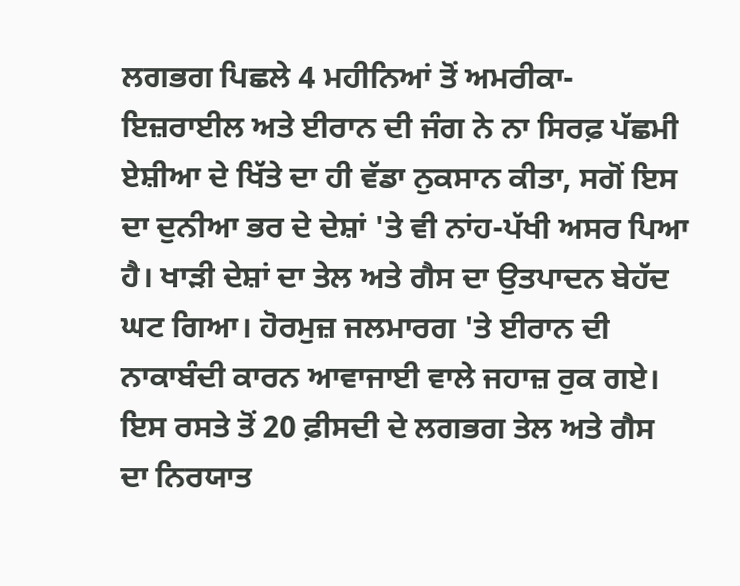ਲਗਭਗ ਪਿਛਲੇ 4 ਮਹੀਨਿਆਂ ਤੋਂ ਅਮਰੀਕਾ-ਇਜ਼ਰਾਈਲ ਅਤੇ ਈਰਾਨ ਦੀ ਜੰਗ ਨੇ ਨਾ ਸਿਰਫ਼ ਪੱਛਮੀ ਏਸ਼ੀਆ ਦੇ ਖਿੱਤੇ ਦਾ ਹੀ ਵੱਡਾ ਨੁਕਸਾਨ ਕੀਤਾ, ਸਗੋਂ ਇਸ ਦਾ ਦੁਨੀਆ ਭਰ ਦੇ ਦੇਸ਼ਾਂ 'ਤੇ ਵੀ ਨਾਂਹ-ਪੱਖੀ ਅਸਰ ਪਿਆ ਹੈ। ਖਾੜੀ ਦੇਸ਼ਾਂ ਦਾ ਤੇਲ ਅਤੇ ਗੈਸ ਦਾ ਉਤਪਾਦਨ ਬੇਹੱਦ ਘਟ ਗਿਆ। ਹੋਰਮੁਜ਼ ਜਲਮਾਰਗ 'ਤੇ ਈਰਾਨ ਦੀ ਨਾਕਾਬੰਦੀ ਕਾਰਨ ਆਵਾਜਾਈ ਵਾਲੇ ਜਹਾਜ਼ ਰੁਕ ਗਏ। ਇਸ ਰਸਤੇ ਤੋਂ 20 ਫ਼ੀਸਦੀ ਦੇ ਲਗਭਗ ਤੇਲ ਅਤੇ ਗੈਸ ਦਾ ਨਿਰਯਾਤ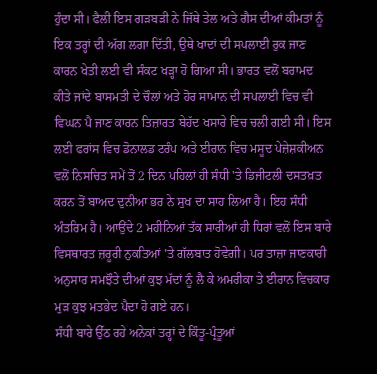ਹੁੰਦਾ ਸੀ। ਫੈਲੀ ਇਸ ਗੜਬੜੀ ਨੇ ਜਿੱਥੇ ਤੇਲ ਅਤੇ ਗੈਸ ਦੀਆਂ ਕੀਮਤਾਂ ਨੂੰ ਇਕ ਤਰ੍ਹਾਂ ਦੀ ਅੱਗ ਲਗਾ ਦਿੱਤੀ, ਉਥੇ ਖਾਦਾਂ ਦੀ ਸਪਲਾਈ ਰੁਕ ਜਾਣ ਕਾਰਨ ਖੇਤੀ ਲਈ ਵੀ ਸੰਕਟ ਖੜ੍ਹਾ ਹੋ ਗਿਆ ਸੀ। ਭਾਰਤ ਵਲੋਂ ਬਰਾਮਦ ਕੀਤੇ ਜਾਂਦੇ ਬਾਸਮਤੀ ਦੇ ਚੌਲਾਂ ਅਤੇ ਹੋਰ ਸਾਮਾਨ ਦੀ ਸਪਲਾਈ ਵਿਚ ਵੀ ਵਿਘਨ ਪੈ ਜਾਣ ਕਾਰਨ ਤਿਜ਼ਾਰਤ ਬੇਹੱਦ ਖਸਾਰੇ ਵਿਚ ਚਲੀ ਗਈ ਸੀ। ਇਸ ਲਈ ਫਰਾਂਸ ਵਿਚ ਡੋਨਾਲਡ ਟਰੰਪ ਅਤੇ ਈਰਾਨ ਵਿਚ ਮਸੂਦ ਪੇਜ਼ੇਸ਼ਕੀਅਨ ਵਲੋਂ ਨਿਸਚਿਤ ਸਮੇਂ ਤੋਂ 2 ਦਿਨ ਪਹਿਲਾਂ ਹੀ ਸੰਧੀ 'ਤੇ ਡਿਜੀਟਲੀ ਦਸਤਖ਼ਤ ਕਰਨ ਤੋਂ ਬਾਅਦ ਦੁਨੀਆ ਭਰ ਨੇ ਸੁਖ ਦਾ ਸਾਹ ਲਿਆ ਹੈ। ਇਹ ਸੰਧੀ ਅੰਤਰਿਮ ਹੈ। ਆਉਂਦੇ 2 ਮਹੀਨਿਆਂ ਤੱਕ ਸਾਰੀਆਂ ਹੀ ਧਿਰਾਂ ਵਲੋਂ ਇਸ ਬਾਰੇ ਵਿਸਥਾਰਤ ਜ਼ਰੂਰੀ ਨੁਕਤਿਆਂ 'ਤੇ ਗੱਲਬਾਤ ਹੋਵੇਗੀ। ਪਰ ਤਾਜ਼ਾ ਜਾਣਕਾਰੀ ਅਨੁਸਾਰ ਸਮਝੌਤੇ ਦੀਆਂ ਕੁਝ ਮੱਦਾਂ ਨੂੰ ਲੈ ਕੇ ਅਮਰੀਕਾ ਤੇ ਈਰਾਨ ਵਿਚਕਾਰ ਮੁੜ ਕੁਝ ਮਤਭੇਦ ਪੈਦਾ ਹੋ ਗਏ ਹਨ।
ਸੰਧੀ ਬਾਰੇ ਉੱਠ ਰਹੇ ਅਨੇਕਾਂ ਤਰ੍ਹਾਂ ਦੇ ਕਿੰਤੂ-ਪ੍ਰੰਤੂਆਂ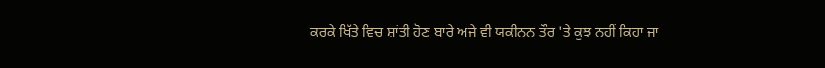ਕਰਕੇ ਖਿੱਤੇ ਵਿਚ ਸ਼ਾਂਤੀ ਹੋਣ ਬਾਰੇ ਅਜੇ ਵੀ ਯਕੀਨਨ ਤੌਰ 'ਤੇ ਕੁਝ ਨਹੀਂ ਕਿਹਾ ਜਾ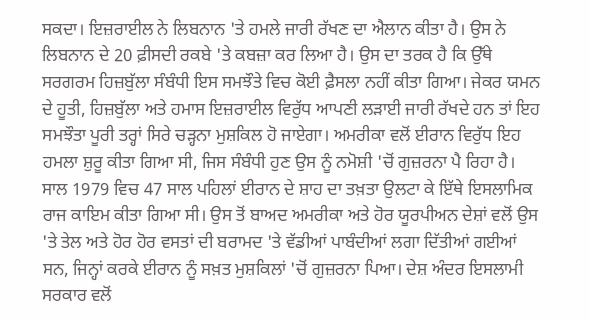ਸਕਦਾ। ਇਜ਼ਰਾਈਲ ਨੇ ਲਿਬਨਾਨ 'ਤੇ ਹਮਲੇ ਜਾਰੀ ਰੱਖਣ ਦਾ ਐਲਾਨ ਕੀਤਾ ਹੈ। ਉਸ ਨੇ ਲਿਬਨਾਨ ਦੇ 20 ਫ਼ੀਸਦੀ ਰਕਬੇ 'ਤੇ ਕਬਜ਼ਾ ਕਰ ਲਿਆ ਹੈ। ਉਸ ਦਾ ਤਰਕ ਹੈ ਕਿ ਉੱਥੇ ਸਰਗਰਮ ਹਿਜ਼ਬੁੱਲਾ ਸੰਬੰਧੀ ਇਸ ਸਮਝੌਤੇ ਵਿਚ ਕੋਈ ਫ਼ੈਸਲਾ ਨਹੀਂ ਕੀਤਾ ਗਿਆ। ਜੇਕਰ ਯਮਨ ਦੇ ਹੂਤੀ, ਹਿਜ਼ਬੁੱਲਾ ਅਤੇ ਹਮਾਸ ਇਜ਼ਰਾਈਲ ਵਿਰੁੱਧ ਆਪਣੀ ਲੜਾਈ ਜਾਰੀ ਰੱਖਦੇ ਹਨ ਤਾਂ ਇਹ ਸਮਝੌਤਾ ਪੂਰੀ ਤਰ੍ਹਾਂ ਸਿਰੇ ਚੜ੍ਹਨਾ ਮੁਸ਼ਕਿਲ ਹੋ ਜਾਏਗਾ। ਅਮਰੀਕਾ ਵਲੋਂ ਈਰਾਨ ਵਿਰੁੱਧ ਇਹ ਹਮਲਾ ਸ਼ੁਰੂ ਕੀਤਾ ਗਿਆ ਸੀ, ਜਿਸ ਸੰਬੰਧੀ ਹੁਣ ਉਸ ਨੂੰ ਨਮੋਸ਼ੀ 'ਚੋਂ ਗੁਜ਼ਰਨਾ ਪੈ ਰਿਹਾ ਹੈ। ਸਾਲ 1979 ਵਿਚ 47 ਸਾਲ ਪਹਿਲਾਂ ਈਰਾਨ ਦੇ ਸ਼ਾਹ ਦਾ ਤਖ਼ਤਾ ਉਲਟਾ ਕੇ ਇੱਥੇ ਇਸਲਾਮਿਕ ਰਾਜ ਕਾਇਮ ਕੀਤਾ ਗਿਆ ਸੀ। ਉਸ ਤੋਂ ਬਾਅਦ ਅਮਰੀਕਾ ਅਤੇ ਹੋਰ ਯੂਰਪੀਅਨ ਦੇਸ਼ਾਂ ਵਲੋਂ ਉਸ 'ਤੇ ਤੇਲ ਅਤੇ ਹੋਰ ਹੋਰ ਵਸਤਾਂ ਦੀ ਬਰਾਮਦ 'ਤੇ ਵੱਡੀਆਂ ਪਾਬੰਦੀਆਂ ਲਗਾ ਦਿੱਤੀਆਂ ਗਈਆਂ ਸਨ, ਜਿਨ੍ਹਾਂ ਕਰਕੇ ਈਰਾਨ ਨੂੰ ਸਖ਼ਤ ਮੁਸ਼ਕਿਲਾਂ 'ਚੋਂ ਗੁਜ਼ਰਨਾ ਪਿਆ। ਦੇਸ਼ ਅੰਦਰ ਇਸਲਾਮੀ ਸਰਕਾਰ ਵਲੋਂ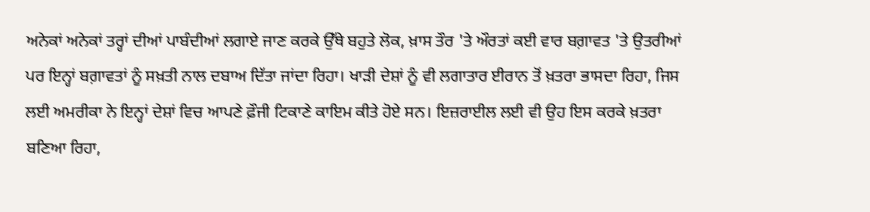ਅਨੇਕਾਂ ਅਨੇਕਾਂ ਤਰ੍ਹਾਂ ਦੀਆਂ ਪਾਬੰਦੀਆਂ ਲਗਾਏ ਜਾਣ ਕਰਕੇ ਉੱਥੇ ਬਹੁਤੇ ਲੋਕ, ਖ਼ਾਸ ਤੌਰ 'ਤੇ ਔਰਤਾਂ ਕਈ ਵਾਰ ਬਗ਼ਾਵਤ 'ਤੇ ਉਤਰੀਆਂ ਪਰ ਇਨ੍ਹਾਂ ਬਗ਼ਾਵਤਾਂ ਨੂੰ ਸਖ਼ਤੀ ਨਾਲ ਦਬਾਅ ਦਿੱਤਾ ਜਾਂਦਾ ਰਿਹਾ। ਖਾੜੀ ਦੇਸ਼ਾਂ ਨੂੰ ਵੀ ਲਗਾਤਾਰ ਈਰਾਨ ਤੋਂ ਖ਼ਤਰਾ ਭਾਸਦਾ ਰਿਹਾ, ਜਿਸ ਲਈ ਅਮਰੀਕਾ ਨੇ ਇਨ੍ਹਾਂ ਦੇਸ਼ਾਂ ਵਿਚ ਆਪਣੇ ਫ਼ੌਜੀ ਟਿਕਾਣੇ ਕਾਇਮ ਕੀਤੇ ਹੋਏ ਸਨ। ਇਜ਼ਰਾਈਲ ਲਈ ਵੀ ਉਹ ਇਸ ਕਰਕੇ ਖ਼ਤਰਾ ਬਣਿਆ ਰਿਹਾ,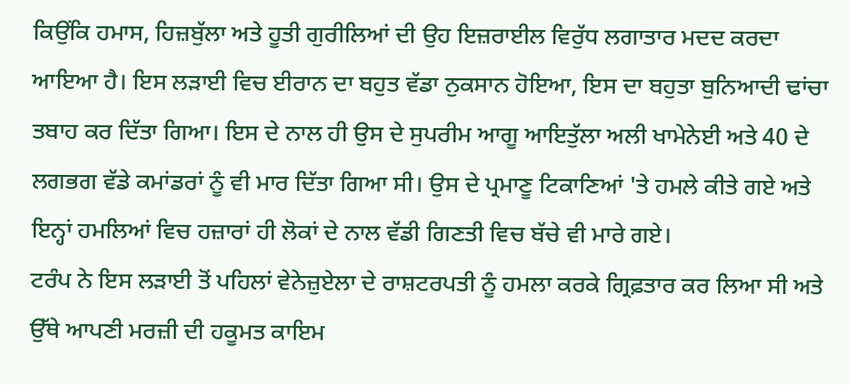ਕਿਉਂਕਿ ਹਮਾਸ, ਹਿਜ਼ਬੁੱਲਾ ਅਤੇ ਹੂਤੀ ਗੁਰੀਲਿਆਂ ਦੀ ਉਹ ਇਜ਼ਰਾਈਲ ਵਿਰੁੱਧ ਲਗਾਤਾਰ ਮਦਦ ਕਰਦਾ ਆਇਆ ਹੈ। ਇਸ ਲੜਾਈ ਵਿਚ ਈਰਾਨ ਦਾ ਬਹੁਤ ਵੱਡਾ ਨੁਕਸਾਨ ਹੋਇਆ, ਇਸ ਦਾ ਬਹੁਤਾ ਬੁਨਿਆਦੀ ਢਾਂਚਾ ਤਬਾਹ ਕਰ ਦਿੱਤਾ ਗਿਆ। ਇਸ ਦੇ ਨਾਲ ਹੀ ਉਸ ਦੇ ਸੁਪਰੀਮ ਆਗੂ ਆਇਤੁੱਲਾ ਅਲੀ ਖਾਮੇਨੇਈ ਅਤੇ 40 ਦੇ ਲਗਭਗ ਵੱਡੇ ਕਮਾਂਡਰਾਂ ਨੂੰ ਵੀ ਮਾਰ ਦਿੱਤਾ ਗਿਆ ਸੀ। ਉਸ ਦੇ ਪ੍ਰਮਾਣੂ ਟਿਕਾਣਿਆਂ 'ਤੇ ਹਮਲੇ ਕੀਤੇ ਗਏ ਅਤੇ ਇਨ੍ਹਾਂ ਹਮਲਿਆਂ ਵਿਚ ਹਜ਼ਾਰਾਂ ਹੀ ਲੋਕਾਂ ਦੇ ਨਾਲ ਵੱਡੀ ਗਿਣਤੀ ਵਿਚ ਬੱਚੇ ਵੀ ਮਾਰੇ ਗਏ।
ਟਰੰਪ ਨੇ ਇਸ ਲੜਾਈ ਤੋਂ ਪਹਿਲਾਂ ਵੇਨੇਜ਼ੁਏਲਾ ਦੇ ਰਾਸ਼ਟਰਪਤੀ ਨੂੰ ਹਮਲਾ ਕਰਕੇ ਗ੍ਰਿਫ਼ਤਾਰ ਕਰ ਲਿਆ ਸੀ ਅਤੇ ਉੱਥੇ ਆਪਣੀ ਮਰਜ਼ੀ ਦੀ ਹਕੂਮਤ ਕਾਇਮ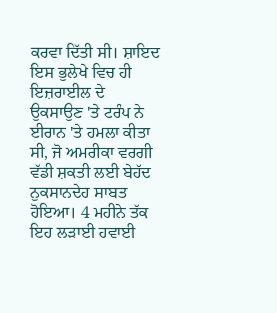ਕਰਵਾ ਦਿੱਤੀ ਸੀ। ਸ਼ਾਇਦ ਇਸ ਭੁਲੇਖੇ ਵਿਚ ਹੀ ਇਜ਼ਰਾਈਲ ਦੇ ਉਕਸਾਉਣ 'ਤੇ ਟਰੰਪ ਨੇ ਈਰਾਨ 'ਤੇ ਹਮਲਾ ਕੀਤਾ ਸੀ, ਜੋ ਅਮਰੀਕਾ ਵਰਗੀ ਵੱਡੀ ਸ਼ਕਤੀ ਲਈ ਬੇਹੱਦ ਨੁਕਸਾਨਦੇਹ ਸਾਬਤ ਹੋਇਆ। 4 ਮਹੀਨੇ ਤੱਕ ਇਹ ਲੜਾਈ ਹਵਾਈ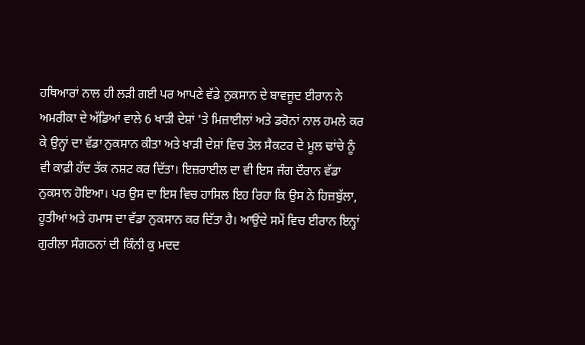ਹਥਿਆਰਾਂ ਨਾਲ ਹੀ ਲੜੀ ਗਈ ਪਰ ਆਪਣੇ ਵੱਡੇ ਨੁਕਸਾਨ ਦੇ ਬਾਵਜੂਦ ਈਰਾਨ ਨੇ ਅਮਰੀਕਾ ਦੇ ਅੱਡਿਆਂ ਵਾਲੇ 6 ਖਾੜੀ ਦੇਸ਼ਾਂ 'ਤੇ ਮਿਜ਼ਾਈਲਾਂ ਅਤੇ ਡਰੋਨਾਂ ਨਾਲ ਹਮਲੇ ਕਰ ਕੇ ਉਨ੍ਹਾਂ ਦਾ ਵੱਡਾ ਨੁਕਸਾਨ ਕੀਤਾ ਅਤੇ ਖਾੜੀ ਦੇਸ਼ਾਂ ਵਿਚ ਤੇਲ ਸੈਕਟਰ ਦੇ ਮੂਲ ਢਾਂਚੇ ਨੂੰ ਵੀ ਕਾਫ਼ੀ ਹੱਦ ਤੱਕ ਨਸ਼ਟ ਕਰ ਦਿੱਤਾ। ਇਜ਼ਰਾਈਲ ਦਾ ਵੀ ਇਸ ਜੰਗ ਦੌਰਾਨ ਵੱਡਾ ਨੁਕਸਾਨ ਹੋਇਆ। ਪਰ ਉਸ ਦਾ ਇਸ ਵਿਚ ਹਾਸਿਲ ਇਹ ਰਿਹਾ ਕਿ ਉਸ ਨੇ ਹਿਜ਼ਬੁੱਲਾ, ਹੂਤੀਆਂ ਅਤੇ ਹਮਾਸ ਦਾ ਵੱਡਾ ਨੁਕਸਾਨ ਕਰ ਦਿੱਤਾ ਹੈ। ਆਉਂਦੇ ਸਮੇਂ ਵਿਚ ਈਰਾਨ ਇਨ੍ਹਾਂ ਗੁਰੀਲਾ ਸੰਗਠਨਾਂ ਦੀ ਕਿੰਨੀ ਕੁ ਮਦਦ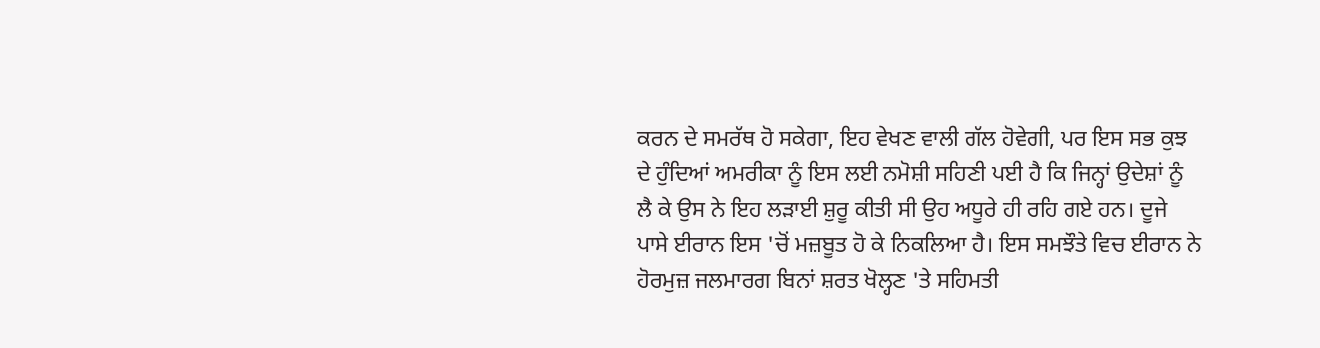ਕਰਨ ਦੇ ਸਮਰੱਥ ਹੋ ਸਕੇਗਾ, ਇਹ ਵੇਖਣ ਵਾਲੀ ਗੱਲ ਹੋਵੇਗੀ, ਪਰ ਇਸ ਸਭ ਕੁਝ ਦੇ ਹੁੰਦਿਆਂ ਅਮਰੀਕਾ ਨੂੰ ਇਸ ਲਈ ਨਮੋਸ਼ੀ ਸਹਿਣੀ ਪਈ ਹੈ ਕਿ ਜਿਨ੍ਹਾਂ ਉਦੇਸ਼ਾਂ ਨੂੰ ਲੈ ਕੇ ਉਸ ਨੇ ਇਹ ਲੜਾਈ ਸ਼ੁਰੂ ਕੀਤੀ ਸੀ ਉਹ ਅਧੂਰੇ ਹੀ ਰਹਿ ਗਏ ਹਨ। ਦੂਜੇ ਪਾਸੇ ਈਰਾਨ ਇਸ 'ਚੋਂ ਮਜ਼ਬੂਤ ਹੋ ਕੇ ਨਿਕਲਿਆ ਹੈ। ਇਸ ਸਮਝੌਤੇ ਵਿਚ ਈਰਾਨ ਨੇ ਹੋਰਮੁਜ਼ ਜਲਮਾਰਗ ਬਿਨਾਂ ਸ਼ਰਤ ਖੋਲ੍ਹਣ 'ਤੇ ਸਹਿਮਤੀ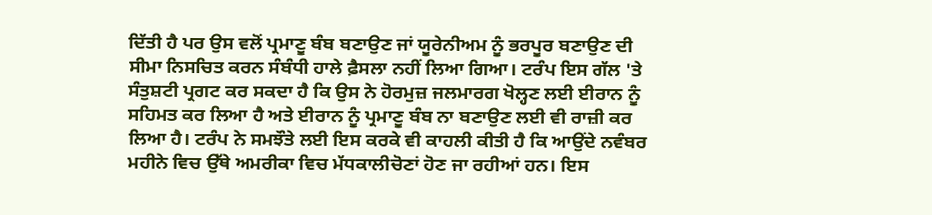ਦਿੱਤੀ ਹੈ ਪਰ ਉਸ ਵਲੋਂ ਪ੍ਰਮਾਣੂ ਬੰਬ ਬਣਾਉਣ ਜਾਂ ਯੂਰੇਨੀਅਮ ਨੂੰ ਭਰਪੂਰ ਬਣਾਉਣ ਦੀ ਸੀਮਾ ਨਿਸਚਿਤ ਕਰਨ ਸੰਬੰਧੀ ਹਾਲੇ ਫ਼ੈਸਲਾ ਨਹੀਂ ਲਿਆ ਗਿਆ। ਟਰੰਪ ਇਸ ਗੱਲ 'ਤੇ ਸੰਤੁਸ਼ਟੀ ਪ੍ਰਗਟ ਕਰ ਸਕਦਾ ਹੈ ਕਿ ਉਸ ਨੇ ਹੋਰਮੁਜ਼ ਜਲਮਾਰਗ ਖੋਲ੍ਹਣ ਲਈ ਈਰਾਨ ਨੂੰ ਸਹਿਮਤ ਕਰ ਲਿਆ ਹੈ ਅਤੇ ਈਰਾਨ ਨੂੰ ਪ੍ਰਮਾਣੂ ਬੰਬ ਨਾ ਬਣਾਉਣ ਲਈ ਵੀ ਰਾਜ਼ੀ ਕਰ ਲਿਆ ਹੈ। ਟਰੰਪ ਨੇ ਸਮਝੌਤੇ ਲਈ ਇਸ ਕਰਕੇ ਵੀ ਕਾਹਲੀ ਕੀਤੀ ਹੈ ਕਿ ਆਉਂਦੇ ਨਵੰਬਰ ਮਹੀਨੇ ਵਿਚ ਉੱਥੇ ਅਮਰੀਕਾ ਵਿਚ ਮੱਧਕਾਲੀਚੋਣਾਂ ਹੋਣ ਜਾ ਰਹੀਆਂ ਹਨ। ਇਸ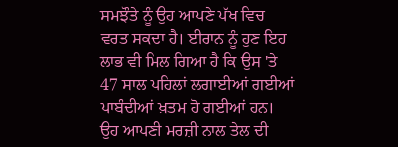ਸਮਝੌਤੇ ਨੂੰ ਉਹ ਆਪਣੇ ਪੱਖ ਵਿਚ ਵਰਤ ਸਕਦਾ ਹੈ। ਈਰਾਨ ਨੂੰ ਹੁਣ ਇਹ ਲਾਭ ਵੀ ਮਿਲ ਗਿਆ ਹੈ ਕਿ ਉਸ 'ਤੇ 47 ਸਾਲ ਪਹਿਲਾਂ ਲਗਾਈਆਂ ਗਈਆਂ ਪਾਬੰਦੀਆਂ ਖ਼ਤਮ ਹੋ ਗਈਆਂ ਹਨ। ਉਹ ਆਪਣੀ ਮਰਜ਼ੀ ਨਾਲ ਤੇਲ ਦੀ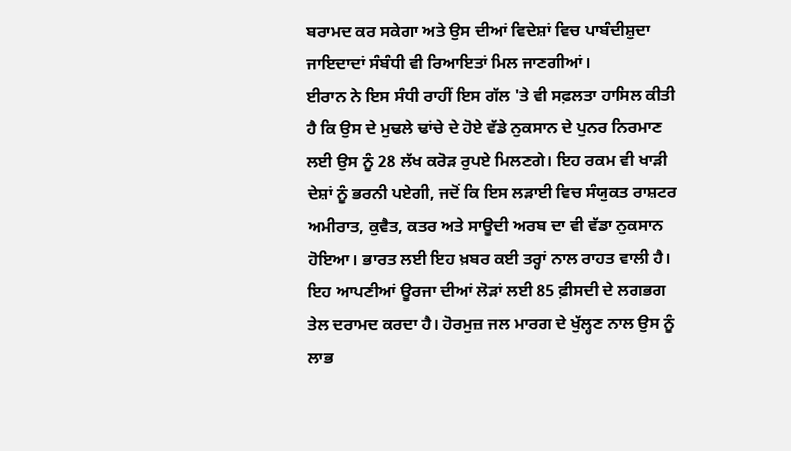ਬਰਾਮਦ ਕਰ ਸਕੇਗਾ ਅਤੇ ਉਸ ਦੀਆਂ ਵਿਦੇਸ਼ਾਂ ਵਿਚ ਪਾਬੰਦੀਸ਼ੁਦਾ ਜਾਇਦਾਦਾਂ ਸੰਬੰਧੀ ਵੀ ਰਿਆਇਤਾਂ ਮਿਲ ਜਾਣਗੀਆਂ।
ਈਰਾਨ ਨੇ ਇਸ ਸੰਧੀ ਰਾਹੀਂ ਇਸ ਗੱਲ 'ਤੇ ਵੀ ਸਫ਼ਲਤਾ ਹਾਸਿਲ ਕੀਤੀ ਹੈ ਕਿ ਉਸ ਦੇ ਮੁਢਲੇ ਢਾਂਚੇ ਦੇ ਹੋਏ ਵੱਡੇ ਨੁਕਸਾਨ ਦੇ ਪੁਨਰ ਨਿਰਮਾਣ ਲਈ ਉਸ ਨੂੰ 28 ਲੱਖ ਕਰੋੜ ਰੁਪਏ ਮਿਲਣਗੇ। ਇਹ ਰਕਮ ਵੀ ਖਾੜੀ ਦੇਸ਼ਾਂ ਨੂੰ ਭਰਨੀ ਪਏਗੀ, ਜਦੋਂ ਕਿ ਇਸ ਲੜਾਈ ਵਿਚ ਸੰਯੁਕਤ ਰਾਸ਼ਟਰ ਅਮੀਰਾਤ, ਕੁਵੈਤ, ਕਤਰ ਅਤੇ ਸਾਊਦੀ ਅਰਬ ਦਾ ਵੀ ਵੱਡਾ ਨੁਕਸਾਨ ਹੋਇਆ। ਭਾਰਤ ਲਈ ਇਹ ਖ਼ਬਰ ਕਈ ਤਰ੍ਹਾਂ ਨਾਲ ਰਾਹਤ ਵਾਲੀ ਹੈ। ਇਹ ਆਪਣੀਆਂ ਊਰਜਾ ਦੀਆਂ ਲੋੜਾਂ ਲਈ 85 ਫ਼ੀਸਦੀ ਦੇ ਲਗਭਗ ਤੇਲ ਦਰਾਮਦ ਕਰਦਾ ਹੈ। ਹੋਰਮੁਜ਼ ਜਲ ਮਾਰਗ ਦੇ ਖੁੱਲ੍ਹਣ ਨਾਲ ਉਸ ਨੂੰ ਲਾਭ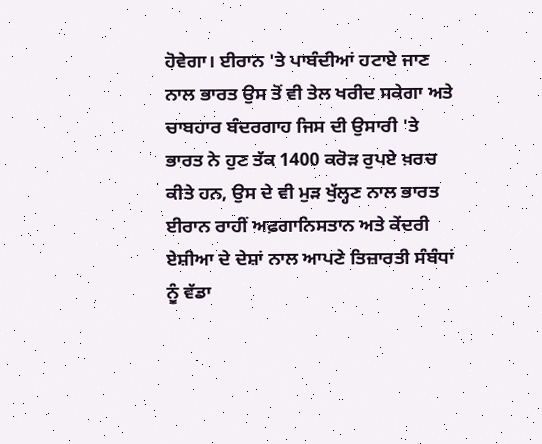ਹੋਵੇਗਾ। ਈਰਾਨ 'ਤੇ ਪਾਬੰਦੀਆਂ ਹਟਾਏ ਜਾਣ ਨਾਲ ਭਾਰਤ ਉਸ ਤੋਂ ਵੀ ਤੇਲ ਖਰੀਦ ਸਕੇਗਾ ਅਤੇ ਚਾਬਹਾਰ ਬੰਦਰਗਾਹ ਜਿਸ ਦੀ ਉਸਾਰੀ 'ਤੇ ਭਾਰਤ ਨੇ ਹੁਣ ਤੱਕ 1400 ਕਰੋੜ ਰੁਪਏ ਖ਼ਰਚ ਕੀਤੇ ਹਨ, ਉਸ ਦੇ ਵੀ ਮੁੜ ਖੁੱਲ੍ਹਣ ਨਾਲ ਭਾਰਤ ਈਰਾਨ ਰਾਹੀਂ ਅਫ਼ਗਾਨਿਸਤਾਨ ਅਤੇ ਕੇਂਦਰੀ ਏਸ਼ੀਆ ਦੇ ਦੇਸ਼ਾਂ ਨਾਲ ਆਪਣੇ ਤਿਜ਼ਾਰਤੀ ਸੰਬੰਧਾਂ ਨੂੰ ਵੱਡਾ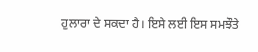ਹੁਲਾਰਾ ਦੇ ਸਕਦਾ ਹੈ। ਇਸੇ ਲਈ ਇਸ ਸਮਝੌਤੇ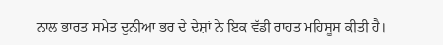ਨਾਲ ਭਾਰਤ ਸਮੇਤ ਦੁਨੀਆ ਭਰ ਦੇ ਦੇਸ਼ਾਂ ਨੇ ਇਕ ਵੱਡੀ ਰਾਹਤ ਮਹਿਸੂਸ ਕੀਤੀ ਹੈ।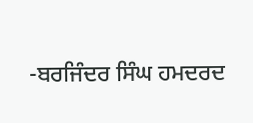-ਬਰਜਿੰਦਰ ਸਿੰਘ ਹਮਦਰਦ